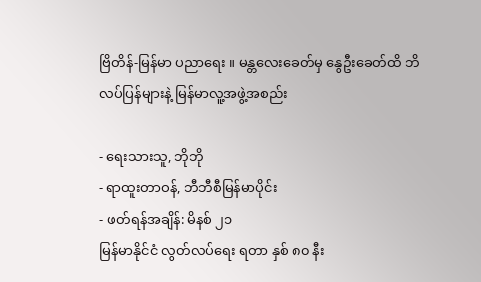ဗြိတိန်-မြန်မာ ပညာရေး ။ မန္တလေးခေတ်မှ နွေဦးခေတ်ထိ ဘိလပ်ပြန်များနဲ့ မြန်မာလူ့အဖွဲ့အစည်း

- ရေးသားသူ, ဘိုဘို
- ရာထူးတာဝန်, ဘီဘီစီမြန်မာပိုင်း
- ဖတ်ရန်အချိန်: မိနစ် ၂၁
မြန်မာနိုင်ငံ လွတ်လပ်ရေး ရတာ နှစ် ၈၀ နီး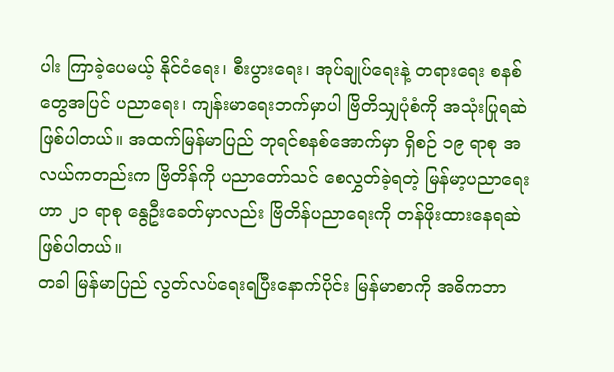ပါး ကြာခဲ့ပေမယ့် နိုင်ငံရေး၊ စီးပွားရေး၊ အုပ်ချုပ်ရေးနဲ့ တရားရေး စနစ်တွေအပြင် ပညာရေး၊ ကျန်းမာရေးဘက်မှာပါ ဗြိတိသျှပုံစံကို အသုံးပြုရဆဲ ဖြစ်ပါတယ်။ အထက်မြန်မာပြည် ဘုရင်စနစ်အောက်မှာ ရှိစဉ် ၁၉ ရာစု အလယ်ကတည်းက ဗြိတိန်ကို ပညာတော်သင် စေလွှတ်ခဲ့ရတဲ့ မြန်မာ့ပညာရေးဟာ ၂၁ ရာစု နွေဦးခေတ်မှာလည်း ဗြိတိန်ပညာရေးကို တန်ဖိုးထားနေရဆဲ ဖြစ်ပါတယ်။
တခါ မြန်မာပြည် လွတ်လပ်ရေးရပြီးနောက်ပိုင်း မြန်မာစာကို အဓိကဘာ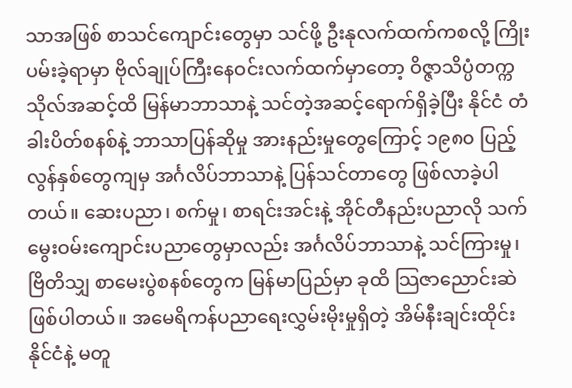သာအဖြစ် စာသင်ကျောင်းတွေမှာ သင်ဖို့ ဦးနုလက်ထက်ကစလို့ ကြိုးပမ်းခဲ့ရာမှာ ဗိုလ်ချုပ်ကြီးနေဝင်းလက်ထက်မှာတော့ ဝိဇ္ဇာသိပ္ပံတက္ကသိုလ်အဆင့်ထိ မြန်မာဘာသာနဲ့ သင်တဲ့အဆင့်ရောက်ရှိခဲ့ပြီး နိုင်ငံ တံခါးပိတ်စနစ်နဲ့ ဘာသာပြန်ဆိုမှု အားနည်းမှုတွေကြောင့် ၁၉၈၀ ပြည့်လွန်နှစ်တွေကျမှ အင်္ဂလိပ်ဘာသာနဲ့ ပြန်သင်တာတွေ ဖြစ်လာခဲ့ပါတယ်။ ဆေးပညာ၊ စက်မှု၊ စာရင်းအင်းနဲ့ အိုင်တီနည်းပညာလို သက်မွေးဝမ်းကျောင်းပညာတွေမှာလည်း အင်္ဂလိပ်ဘာသာနဲ့ သင်ကြားမှု၊ ဗြိတိသျှ စာမေးပွဲစနစ်တွေက မြန်မာပြည်မှာ ခုထိ သြဇာညောင်းဆဲ ဖြစ်ပါတယ်။ အမေရိကန်ပညာရေးလွှမ်းမိုးမှုရှိတဲ့ အိမ်နီးချင်းထိုင်းနိုင်ငံနဲ့ မတူ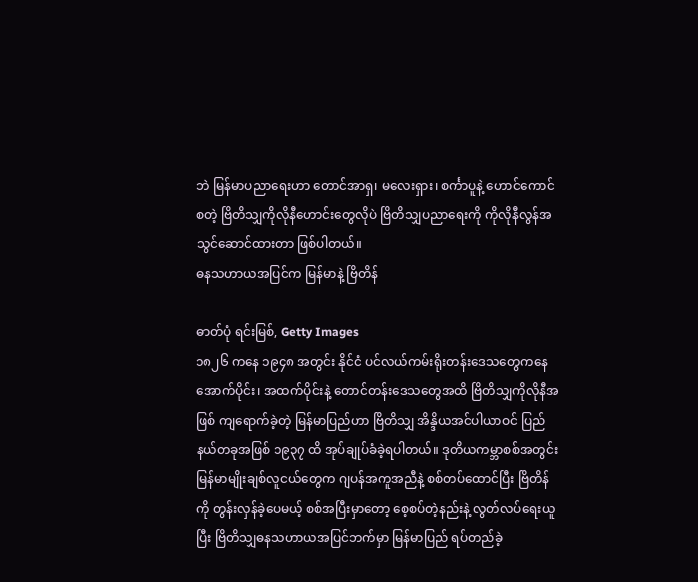ဘဲ မြန်မာပညာရေးဟာ တောင်အာရှ၊ မလေးရှား၊ စင်္ကာပူနဲ့ ဟောင်ကောင်စတဲ့ ဗြိတိသျှကိုလိုနီဟောင်းတွေလိုပဲ ဗြိတိသျှပညာရေးကို ကိုလိုနီလွန်အသွင်ဆောင်ထားတာ ဖြစ်ပါတယ်။
ဓနသဟာယအပြင်က မြန်မာနဲ့ ဗြိတိန်

ဓာတ်ပုံ ရင်းမြစ်, Getty Images
၁၈၂၆ ကနေ ၁၉၄၈ အတွင်း နိုင်ငံ ပင်လယ်ကမ်းရိုးတန်းဒေသတွေကနေ အောက်ပိုင်း၊ အထက်ပိုင်းနဲ့ တောင်တန်းဒေသတွေအထိ ဗြိတိသျှကိုလိုနီအဖြစ် ကျရောက်ခဲ့တဲ့ မြန်မာပြည်ဟာ ဗြိတိသျှ အိန္ဒိယအင်ပါယာဝင် ပြည်နယ်တခုအဖြစ် ၁၉၃၇ ထိ အုပ်ချုပ်ခံခဲ့ရပါတယ်။ ဒုတိယကမ္ဘာစစ်အတွင်း မြန်မာမျိုးချစ်လူငယ်တွေက ဂျပန်အကူအညီနဲ့ စစ်တပ်ထောင်ပြီး ဗြိတိန်ကို တွန်းလှန်ခဲ့ပေမယ့် စစ်အပြီးမှာတော့ စေ့စပ်တဲ့နည်းနဲ့ လွတ်လပ်ရေးယူပြီး ဗြိတိသျှဓနသဟာယအပြင်ဘက်မှာ မြန်မာပြည် ရပ်တည်ခဲ့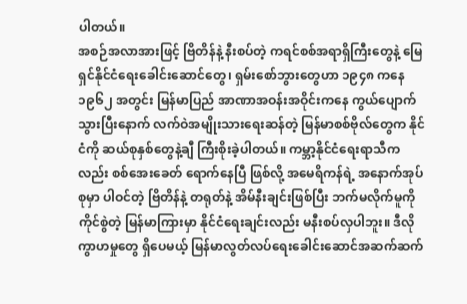ပါတယ်။
အစဉ်အလာအားဖြင့် ဗြိတိန်နဲ့ နီးစပ်တဲ့ ကရင်စစ်အရာရှိကြီးတွေနဲ့ မြေရှင်နိုင်ငံရေးခေါင်းဆောင်တွေ၊ ရှမ်းစော်ဘွားတွေဟာ ၁၉၄၈ ကနေ ၁၉၆၂ အတွင်း မြန်မာပြည် အာဏာအဝန်းအဝိုင်းကနေ ကွယ်ပျောက်သွားပြီးနောက် လက်ဝဲအမျိုးသားရေးဆန်တဲ့ မြန်မာစစ်ဗိုလ်တွေက နိုင်ငံကို ဆယ်စုနှစ်တွေနဲ့ချီ ကြီးစိုးခဲ့ပါတယ်။ ကမ္ဘာ့နိုင်ငံရေးရာသီကလည်း စစ်အေးခေတ် ရောက်နေပြီ ဖြစ်လို့ အမေရိကန်ရဲ့ အနောက်အုပ်စုမှာ ပါဝင်တဲ့ ဗြိတိန်နဲ့ တရုတ်နဲ့ အိမ်နီးချင်းဖြစ်ပြီး ဘက်မလိုက်မူကို ကိုင်စွဲတဲ့ မြန်မာကြားမှာ နိုင်ငံရေးချင်းလည်း မနီးစပ်လှပါဘူး။ ဒီလို ကွာဟမှုတွေ ရှိပေမယ့် မြန်မာလွတ်လပ်ရေးခေါင်းဆောင်အဆက်ဆက်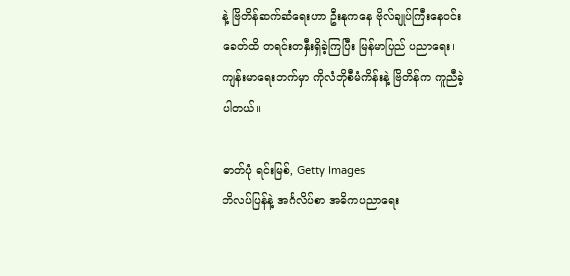နဲ့ ဗြိတိန်ဆက်ဆံရေးဟာ ဦးနုကနေ ဗိုလ်ချုပ်ကြီးနေဝင်းခေတ်ထိ တရင်းတနှီးရှိခဲ့ကြပြီး မြန်မာပြည် ပညာရေး၊ ကျန်းမာရေးဘက်မှာ ကိုလံဘိုစီမံကိန်းနဲ့ ဗြိတိန်က ကူညီခဲ့ပါတယ်။

ဓာတ်ပုံ ရင်းမြစ်, Getty Images
ဘိလပ်ပြန်နဲ့ အင်္ဂလိပ်စာ အဓိကပညာရေး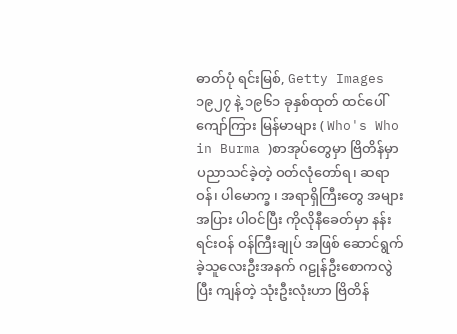ဓာတ်ပုံ ရင်းမြစ်, Getty Images
၁၉၂၇ နဲ့ ၁၉၆၁ ခုနှစ်ထုတ် ထင်ပေါ်ကျော်ကြား မြန်မာများ ( Who's Who in Burma )စာအုပ်တွေမှာ ဗြိတိန်မှာ ပညာသင်ခဲ့တဲ့ ဝတ်လုံတော်ရ၊ ဆရာဝန်၊ ပါမောက္ခ ၊ အရာရှိကြီးတွေ အများအပြား ပါဝင်ပြီး ကိုလိုနီခေတ်မှာ နန်းရင်းဝန် ဝန်ကြီးချုပ် အဖြစ် ဆောင်ရွက်ခဲ့သူလေးဦးအနက် ဂဠုန်ဦးစောကလွဲပြီး ကျန်တဲ့ သုံးဦးလုံးဟာ ဗြိတိန်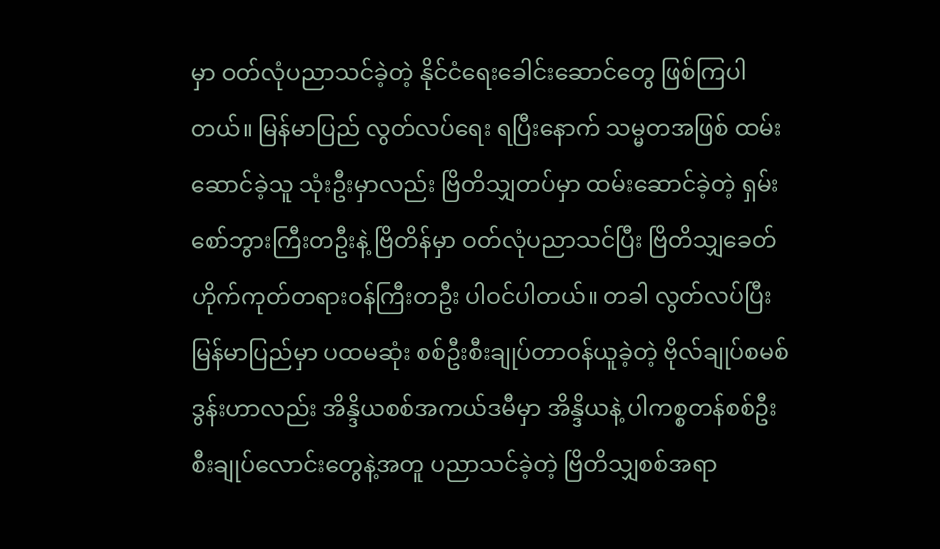မှာ ဝတ်လုံပညာသင်ခဲ့တဲ့ နိုင်ငံရေးခေါင်းဆောင်တွေ ဖြစ်ကြပါတယ်။ မြန်မာပြည် လွတ်လပ်ရေး ရပြီးနောက် သမ္မတအဖြစ် ထမ်းဆောင်ခဲ့သူ သုံးဦးမှာလည်း ဗြိတိသျှတပ်မှာ ထမ်းဆောင်ခဲ့တဲ့ ရှမ်းစော်ဘွားကြီးတဦးနဲ့ ဗြိတိန်မှာ ဝတ်လုံပညာသင်ပြီး ဗြိတိသျှခေတ် ဟိုက်ကုတ်တရားဝန်ကြီးတဦး ပါဝင်ပါတယ်။ တခါ လွတ်လပ်ပြီး မြန်မာပြည်မှာ ပထမဆုံး စစ်ဦးစီးချုပ်တာဝန်ယူခဲ့တဲ့ ဗိုလ်ချုပ်စမစ်ဒွန်းဟာလည်း အိန္ဒိယစစ်အကယ်ဒမီမှာ အိန္ဒိယနဲ့ ပါကစ္စတန်စစ်ဦးစီးချုပ်လောင်းတွေနဲ့အတူ ပညာသင်ခဲ့တဲ့ ဗြိတိသျှစစ်အရာ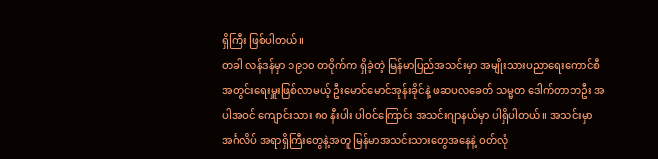ရှိကြီး ဖြစ်ပါတယ်။
တခါ လန်ဒန်မှာ ၁၉၁၀ တဝိုက်က ရှိခဲ့တဲ့ မြန်မာပြည်အသင်းမှာ အမျိုးသားပညာရေးကောင်စီအတွင်းရေးမှူးဖြစ်လာမယ့် ဦးမောင်မောင်အုန်းခိုင်နဲ့ ဖဆပလခေတ် သမ္မတ ဒေါက်တာဘဦး အပါအဝင် ကျောင်းသား ၈၀ နီးပါး ပါဝင်ကြောင်း အသင်းဂျာနယ်မှာ ပါရှိပါတယ်။ အသင်းမှာ အင်္ဂလိပ် အရာရှိကြီးတွေနဲ့အတူ မြန်မာအသင်းသားတွေအနေနဲ့ ဝတ်လုံ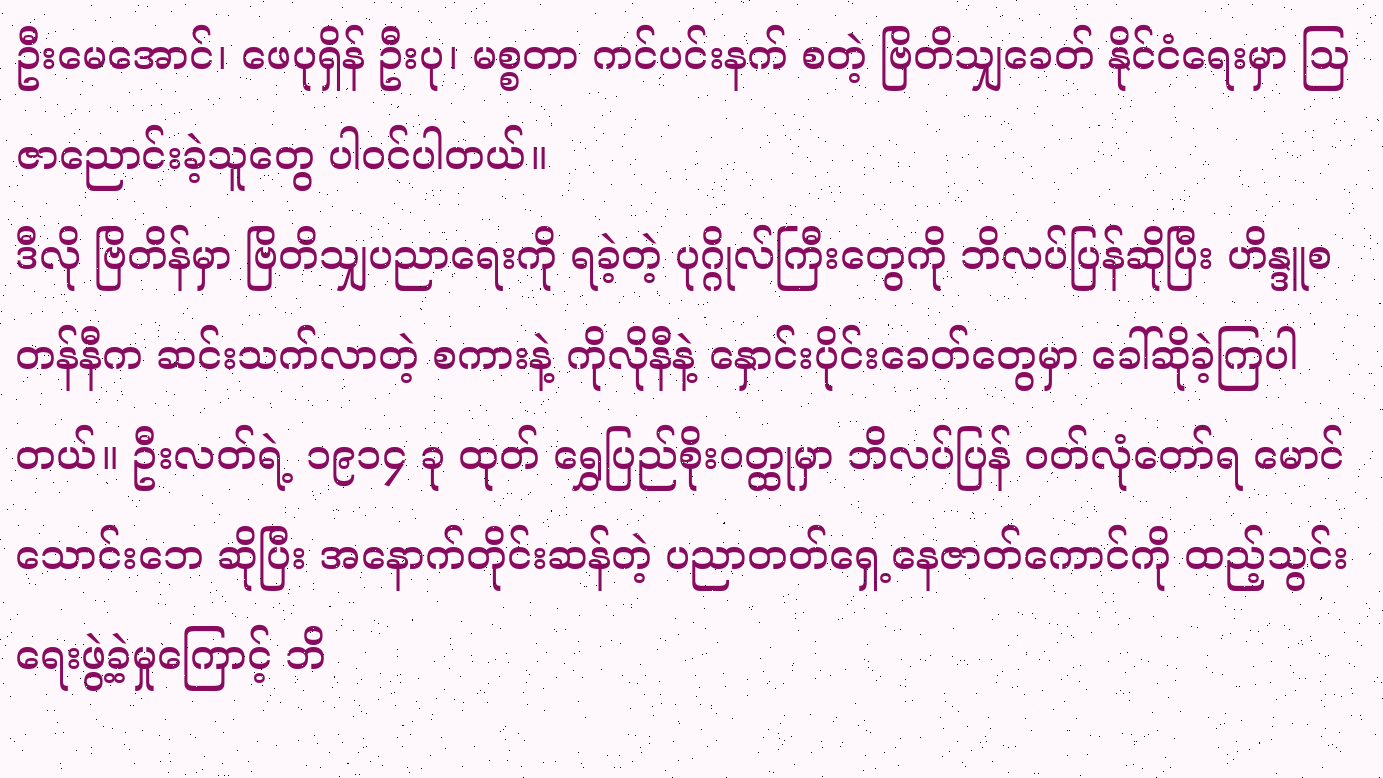ဦးမေအောင်၊ ဖေပုရှိန် ဦးပု၊ မစ္စတာ ကင်ပင်းနက် စတဲ့ ဗြိတိသျှခေတ် နိုင်ငံရေးမှာ သြဇာညောင်းခဲ့သူတွေ ပါဝင်ပါတယ်။
ဒီလို ဗြိတိန်မှာ ဗြိတိသျှပညာရေးကို ရခဲ့တဲ့ ပုဂ္ဂိုလ်ကြီးတွေကို ဘိလပ်ပြန်ဆိုပြီး ဟိန္ဒူစတန်နီက ဆင်းသက်လာတဲ့ စကားနဲ့ ကိုလိုနီနဲ့ နှောင်းပိုင်းခေတ်တွေမှာ ခေါ်ဆိုခဲ့ကြပါတယ်။ ဦးလတ်ရဲ့ ၁၉၁၄ ခု ထုတ် ရွှေပြည်စိုးဝတ္ထုမှာ ဘိလပ်ပြန် ဝတ်လုံတော်ရ မောင်သောင်းဘေ ဆိုပြီး အနောက်တိုင်းဆန်တဲ့ ပညာတတ်ရှေ့နေဇာတ်ကောင်ကို ထည့်သွင်းရေးဖွဲ့ခဲ့မှုကြောင့် ဘိ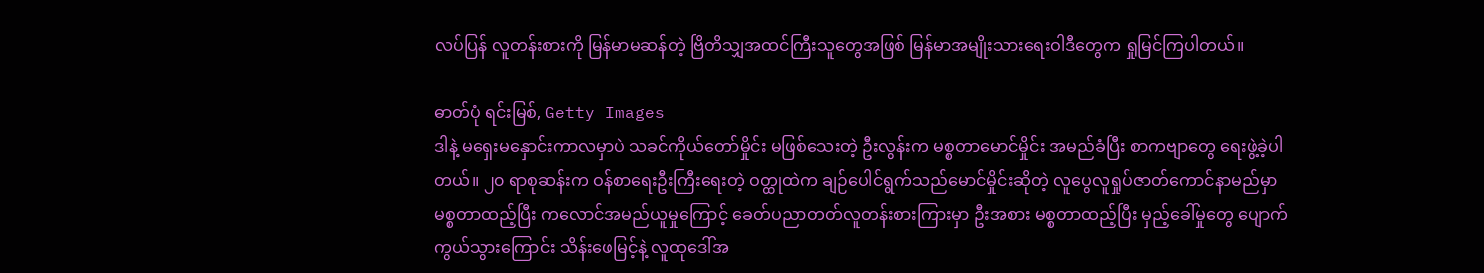လပ်ပြန် လူတန်းစားကို မြန်မာမဆန်တဲ့ ဗြိတိသျှအထင်ကြီးသူတွေအဖြစ် မြန်မာအမျိုးသားရေးဝါဒီတွေက ရှုမြင်ကြပါတယ်။

ဓာတ်ပုံ ရင်းမြစ်, Getty Images
ဒါနဲ့ မရှေးမနှောင်းကာလမှာပဲ သခင်ကိုယ်တော်မှိုင်း မဖြစ်သေးတဲ့ ဦးလွန်းက မစ္စတာမောင်မှိုင်း အမည်ခံပြီး စာကဗျာတွေ ရေးဖွဲ့ခဲ့ပါတယ်။ ၂၀ ရာစုဆန်းက ဝန်စာရေးဦးကြီးရေးတဲ့ ဝတ္ထုထဲက ချဉ်ပေါင်ရွက်သည်မောင်မှိုင်းဆိုတဲ့ လူပွေလူရှုပ်ဇာတ်ကောင်နာမည်မှာ မစ္စတာထည့်ပြီး ကလောင်အမည်ယူမှုကြောင့် ခေတ်ပညာတတ်လူတန်းစားကြားမှာ ဦးအစား မစ္စတာထည့်ပြီး မှည့်ခေါ်မှုတွေ ပျောက်ကွယ်သွားကြောင်း သိန်းဖေမြင့်နဲ့ လူထုဒေါ်အ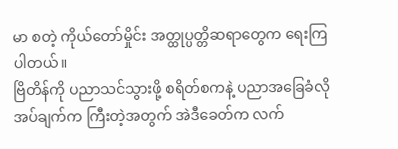မာ စတဲ့ ကိုယ်တော်မှိုင်း အတ္ထုပ္ပတ္တိဆရာတွေက ရေးကြပါတယ်။
ဗြိတိန်ကို ပညာသင်သွားဖို့ စရိတ်စကနဲ့ ပညာအခြေခံလိုအပ်ချက်က ကြီးတဲ့အတွက် အဲဒီခေတ်က လက်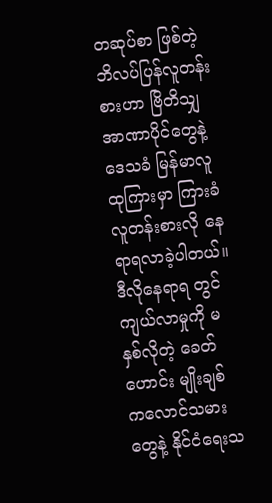တဆုပ်စာ ဖြစ်တဲ့ ဘိလပ်ပြန်လူတန်းစားဟာ ဗြိတိသျှအာဏာပိုင်တွေနဲ့ ဒေသခံ မြန်မာလူထုကြားမှာ ကြားခံလူတန်းစားလို နေရာရလာခဲ့ပါတယ်။ ဒီလိုနေရာရ တွင်ကျယ်လာမှုကို မနှစ်လိုတဲ့ ခေတ်ဟောင်း မျိုးချစ်ကလောင်သမားတွေနဲ့ နိုင်ငံရေးသ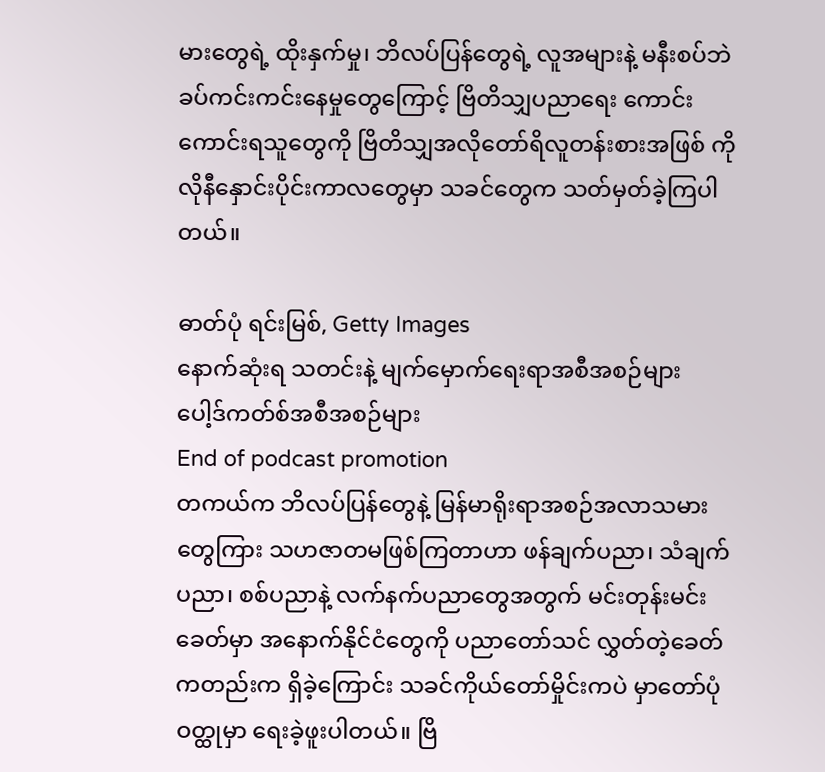မားတွေရဲ့ ထိုးနှက်မှု၊ ဘိလပ်ပြန်တွေရဲ့ လူအများနဲ့ မနီးစပ်ဘဲ ခပ်ကင်းကင်းနေမှုတွေကြောင့် ဗြိတိသျှပညာရေး ကောင်းကောင်းရသူတွေကို ဗြိတိသျှအလိုတော်ရိလူတန်းစားအဖြစ် ကိုလိုနီနှောင်းပိုင်းကာလတွေမှာ သခင်တွေက သတ်မှတ်ခဲ့ကြပါတယ်။

ဓာတ်ပုံ ရင်းမြစ်, Getty Images
နောက်ဆုံးရ သတင်းနဲ့ မျက်မှောက်ရေးရာအစီအစဉ်များ
ပေါ့ဒ်ကတ်စ်အစီအစဉ်များ
End of podcast promotion
တကယ်က ဘိလပ်ပြန်တွေနဲ့ မြန်မာရိုးရာအစဉ်အလာသမားတွေကြား သဟဇာတမဖြစ်ကြတာဟာ ဖန်ချက်ပညာ၊ သံချက်ပညာ၊ စစ်ပညာနဲ့ လက်နက်ပညာတွေအတွက် မင်းတုန်းမင်းခေတ်မှာ အနောက်နိုင်ငံတွေကို ပညာတော်သင် လွှတ်တဲ့ခေတ်ကတည်းက ရှိခဲ့ကြောင်း သခင်ကိုယ်တော်မှိုင်းကပဲ မှာတော်ပုံ ဝတ္ထုမှာ ရေးခဲ့ဖူးပါတယ်။ ဗြိ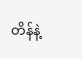တိန်နဲ့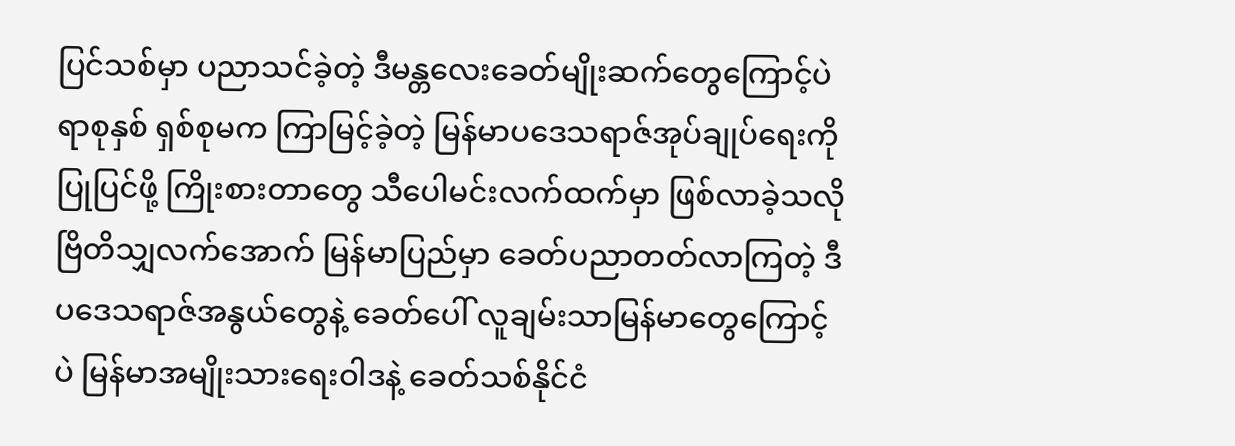ပြင်သစ်မှာ ပညာသင်ခဲ့တဲ့ ဒီမန္တလေးခေတ်မျိုးဆက်တွေကြောင့်ပဲ ရာစုနှစ် ရှစ်စုမက ကြာမြင့်ခဲ့တဲ့ မြန်မာပဒေသရာဇ်အုပ်ချုပ်ရေးကို ပြုပြင်ဖို့ ကြိုးစားတာတွေ သီပေါမင်းလက်ထက်မှာ ဖြစ်လာခဲ့သလို ဗြိတိသျှလက်အောက် မြန်မာပြည်မှာ ခေတ်ပညာတတ်လာကြတဲ့ ဒီပဒေသရာဇ်အနွယ်တွေနဲ့ ခေတ်ပေါ် လူချမ်းသာမြန်မာတွေကြောင့်ပဲ မြန်မာအမျိုးသားရေးဝါဒနဲ့ ခေတ်သစ်နိုင်ငံ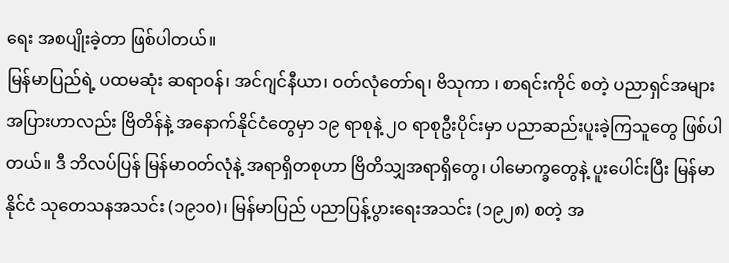ရေး အစပျိုးခဲ့တာ ဖြစ်ပါတယ်။
မြန်မာပြည်ရဲ့ ပထမဆုံး ဆရာဝန်၊ အင်ဂျင်နီယာ၊ ဝတ်လုံတော်ရ၊ ဗိသုကာ ၊ စာရင်းကိုင် စတဲ့ ပညာရှင်အများအပြားဟာလည်း ဗြိတိန်နဲ့ အနောက်နိုင်ငံတွေမှာ ၁၉ ရာစုနဲ့ ၂၀ ရာစုဦးပိုင်းမှာ ပညာဆည်းပူးခဲ့ကြသူတွေ ဖြစ်ပါတယ်။ ဒီ ဘိလပ်ပြန် မြန်မာဝတ်လုံနဲ့ အရာရှိတစုဟာ ဗြိတိသျှအရာရှိတွေ၊ ပါမောက္ခတွေနဲ့ ပူးပေါင်းပြီး မြန်မာနိုင်ငံ သုတေသနအသင်း (၁၉၁၀)၊ မြန်မာပြည် ပညာပြန့်ပွားရေးအသင်း (၁၉၂၈) စတဲ့ အ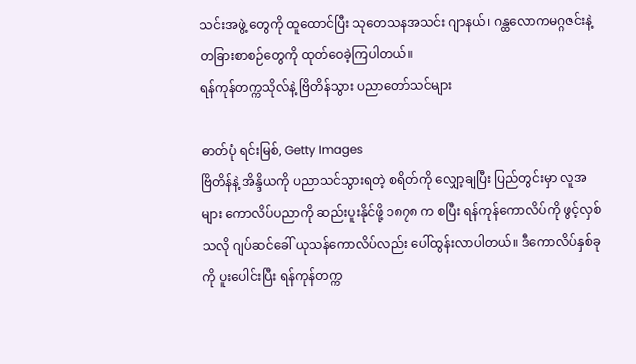သင်းအဖွဲ့ တွေကို ထူထောင်ပြီး သုတေသနအသင်း ဂျာနယ်၊ ဂန္ထလောကမဂ္ဂဇင်းနဲ့ တခြားစာစဉ်တွေကို ထုတ်ဝေခဲ့ကြပါတယ်။
ရန်ကုန်တက္ကသိုလ်နဲ့ ဗြိတိန်သွား ပညာတော်သင်များ

ဓာတ်ပုံ ရင်းမြစ်, Getty Images
ဗြိတိန်နဲ့ အိန္ဒိယကို ပညာသင်သွားရတဲ့ စရိတ်ကို လျှော့ချပြီး ပြည်တွင်းမှာ လူအများ ကောလိပ်ပညာကို ဆည်းပူးနိုင်ဖို့ ၁၈၇၈ က စပြီး ရန်ကုန်ကောလိပ်ကို ဖွင့်လှစ်သလို ဂျပ်ဆင်ခေါ် ယုသန်ကောလိပ်လည်း ပေါ်ထွန်းလာပါတယ်။ ဒီကောလိပ်နှစ်ခုကို ပူးပေါင်းပြီး ရန်ကုန်တက္က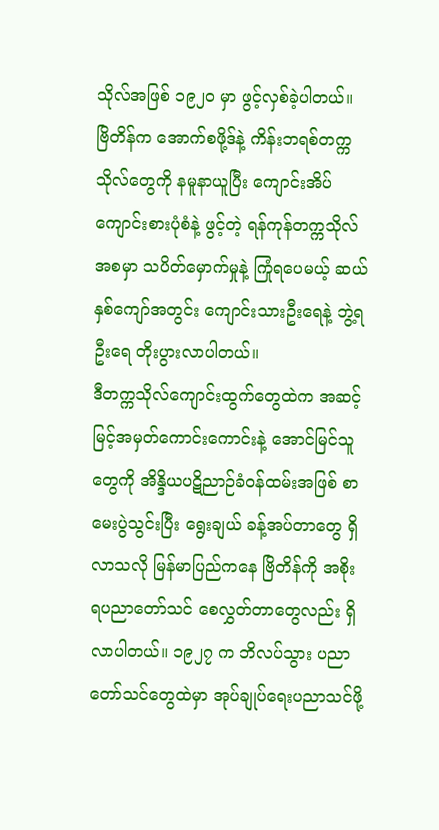သိုလ်အဖြစ် ၁၉၂၀ မှာ ဖွင့်လှစ်ခဲ့ပါတယ်။ ဗြိတိန်က အောက်စဖို့ဒ်နဲ့ ကိန်းဘရစ်တက္ကသိုလ်တွေကို နမူနာယူပြီး ကျောင်းအိပ်ကျောင်းစားပုံစံနဲ့ ဖွင့်တဲ့ ရန်ကုန်တက္ကသိုလ် အစမှာ သပိတ်မှောက်မှုနဲ့ ကြုံရပေမယ့် ဆယ်နှစ်ကျော်အတွင်း ကျောင်းသားဦးရေနဲ့ ဘွဲ့ရဦးရေ တိုးပွားလာပါတယ်။
ဒီတက္ကသိုလ်ကျောင်းထွက်တွေထဲက အဆင့်မြင့်အမှတ်ကောင်းကောင်းနဲ့ အောင်မြင်သူတွေကို အိန္ဒိယပဋိညာဉ်ခံဝန်ထမ်းအဖြစ် စာမေးပွဲသွင်းပြီး ရွေးချယ် ခန့်အပ်တာတွေ ရှိလာသလို မြန်မာပြည်ကနေ ဗြိတိန်ကို အစိုးရပညာတော်သင် စေလွှတ်တာတွေလည်း ရှိလာပါတယ်။ ၁၉၂၇ က ဘိလပ်သွား ပညာတော်သင်တွေထဲမှာ အုပ်ချုပ်ရေးပညာသင်ဖို့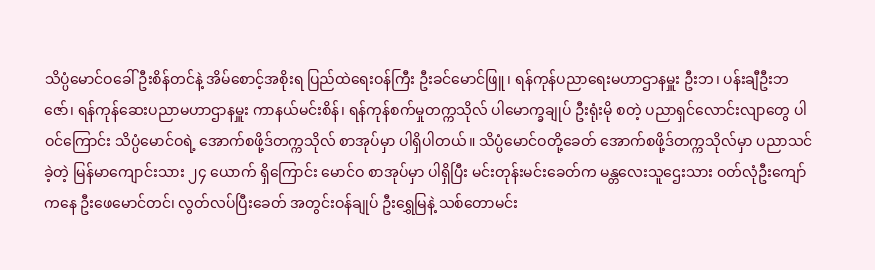သိပ္ပံမောင်ဝခေါ် ဦးစိန်တင်နဲ့ အိမ်စောင့်အစိုးရ ပြည်ထဲရေးဝန်ကြီး ဦးခင်မောင်ဖြူ၊ ရန်ကုန်ပညာရေးမဟာဌာနမှူး ဦးဘ၊ ပန်းချီဦးဘဇော်၊ ရန်ကုန်ဆေးပညာမဟာဌာနမှူး ကာနယ်မင်းစိန်၊ ရန်ကုန်စက်မှုတက္ကသိုလ် ပါမောက္ခချုပ် ဦးရုံးမို စတဲ့ ပညာရှင်လောင်းလျာတွေ ပါဝင်ကြောင်း သိပ္ပံမောင်ဝရဲ့ အောက်စဖို့ဒ်တက္ကသိုလ် စာအုပ်မှာ ပါရှိပါတယ်။ သိပ္ပံမောင်ဝတို့ခေတ် အောက်စဖို့ဒ်တက္ကသိုလ်မှာ ပညာသင်ခဲ့တဲ့ မြန်မာကျောင်းသား ၂၄ ယောက် ရှိကြောင်း မောင်ဝ စာအုပ်မှာ ပါရှိပြီး မင်းတုန်းမင်းခေတ်က မန္တလေးသူဌေးသား ဝတ်လုံဦးကျော်ကနေ ဦးဖေမောင်တင်၊ လွတ်လပ်ပြီးခေတ် အတွင်းဝန်ချုပ် ဦးရွှေမြနဲ့ သစ်တောမင်း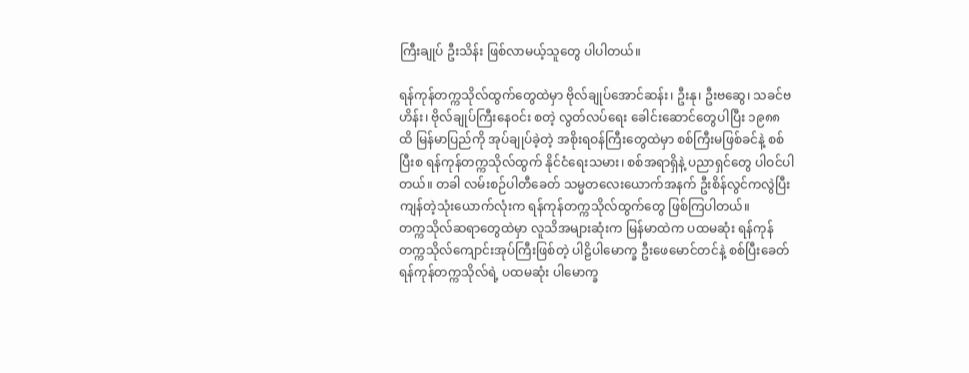ကြီးချုပ် ဦးသိန်း ဖြစ်လာမယ့်သူတွေ ပါပါတယ်။

ရန်ကုန်တက္ကသိုလ်ထွက်တွေထဲမှာ ဗိုလ်ချုပ်အောင်ဆန်း၊ ဦးနု၊ ဦးဗဆွေ၊ သခင်ဗဟိန်း၊ ဗိုလ်ချုပ်ကြီးနေဝင်း စတဲ့ လွတ်လပ်ရေး ခေါင်းဆောင်တွေပါပြီး ၁၉၈၈ ထိ မြန်မာပြည်ကို အုပ်ချုပ်ခဲ့တဲ့ အစိုးရဝန်ကြီးတွေထဲမှာ စစ်ကြီးမဖြစ်ခင်နဲ့ စစ်ပြီးစ ရန်ကုန်တက္ကသိုလ်ထွက် နိုင်ငံရေးသမား၊ စစ်အရာရှိနဲ့ ပညာရှင်တွေ ပါဝင်ပါတယ်။ တခါ လမ်းစဉ်ပါတီခေတ် သမ္မတလေးယောက်အနက် ဦးစိန်လွင်ကလွဲပြီး ကျန်တဲ့သုံးယောက်လုံးက ရန်ကုန်တက္ကသိုလ်ထွက်တွေ ဖြစ်ကြပါတယ်။
တက္ကသိုလ်ဆရာတွေထဲမှာ လူသိအများဆုံးက မြန်မာထဲက ပထမဆုံး ရန်ကုန်တက္ကသိုလ်ကျောင်းအုပ်ကြီးဖြစ်တဲ့ ပါဠိပါမောက္ခ ဦးဖေမောင်တင်နဲ့ စစ်ပြီးခေတ် ရန်ကုန်တက္ကသိုလ်ရဲ့ ပထမဆုံး ပါမောက္ခ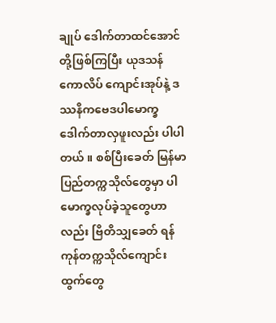ချုပ် ဒေါက်တာထင်အောင် တို့ဖြစ်ကြပြီး ယုဒသန်ကောလိပ် ကျောင်းအုပ်နဲ့ ဒဿနိကဗေဒပါမောက္ခ ဒေါက်တာလှဖူးလည်း ပါပါတယ်။ စစ်ပြီးခေတ် မြန်မာပြည်တက္ကသိုလ်တွေမှာ ပါမောက္ခလုပ်ခဲ့သူတွေဟာလည်း ဗြိတိသျှခေတ် ရန်ကုန်တက္ကသိုလ်ကျောင်းထွက်တွေ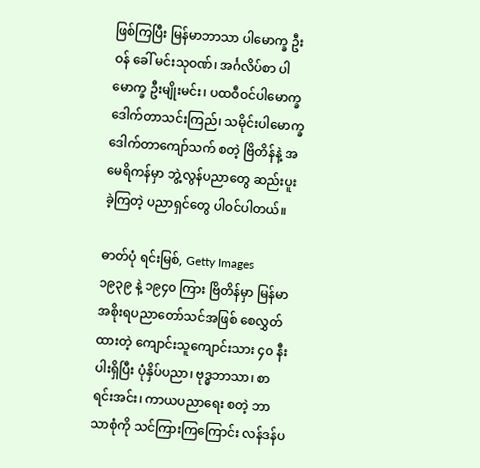ဖြစ်ကြပြီး မြန်မာဘာသာ ပါမောက္ခ ဦးဝန် ခေါ် မင်းသုဝဏ်၊ အင်္ဂလိပ်စာ ပါမောက္ခ ဦးမျိုးမင်း၊ ပထဝီဝင်ပါမောက္ခ ဒေါက်တာသင်းကြည်၊ သမိုင်းပါမောက္ခ ဒေါက်တာကျော်သက် စတဲ့ ဗြိတိန်နဲ့ အမေရိကန်မှာ ဘွဲ့လွန်ပညာတွေ ဆည်းပူးခဲ့ကြတဲ့ ပညာရှင်တွေ ပါဝင်ပါတယ်။

ဓာတ်ပုံ ရင်းမြစ်, Getty Images
၁၉၃၉ နဲ့ ၁၉၄၀ ကြား ဗြိတိန်မှာ မြန်မာအစိုးရပညာတော်သင်အဖြစ် စေလွှတ်ထားတဲ့ ကျောင်းသူကျောင်းသား ၄၀ နီးပါးရှိပြီး ပုံနှိပ်ပညာ၊ ဗုဒ္ဓဘာသာ၊ စာရင်းအင်း၊ ကာယပညာရေး စတဲ့ ဘာသာစုံကို သင်ကြားကြကြောင်း လန်ဒန်ပ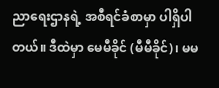ညာရေးဌာနရဲ့ အစီရင်ခံစာမှာ ပါရှိပါတယ်။ ဒီထဲမှာ မေမီခိုင် (မီမီခိုင်)၊ မမ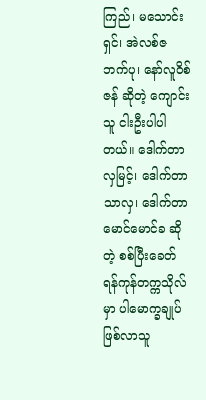ကြည်၊ မသောင်းရှင်၊ အဲလစ်ဇဘက်ပု၊ နော်လူဝိစ်ဇန် ဆိုတဲ့ ကျောင်းသူ ငါးဦးပါပါတယ်။ ဒေါက်တာလှမြင့်၊ ဒေါက်တာသာလှ၊ ဒေါက်တာ မောင်မောင်ခ ဆိုတဲ့ စစ်ပြီးခေတ် ရန်ကုန်တက္ကသိုလ်မှာ ပါမောက္ခချုပ် ဖြစ်လာသူ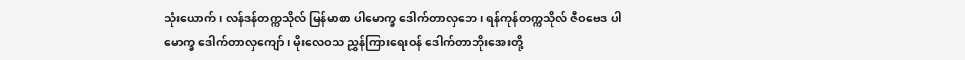သုံးယောက်၊ လန်ဒန်တက္ကသိုလ် မြန်မာစာ ပါမောက္ခ ဒေါက်တာလှဘေ၊ ရန်ကုန်တက္ကသိုလ် ဇီဝဗေဒ ပါမောက္ခ ဒေါက်တာလှကျော်၊ မိုးလေဝသ ညွှန်ကြားရေးဝန် ဒေါက်တာဘိုးအေးတို့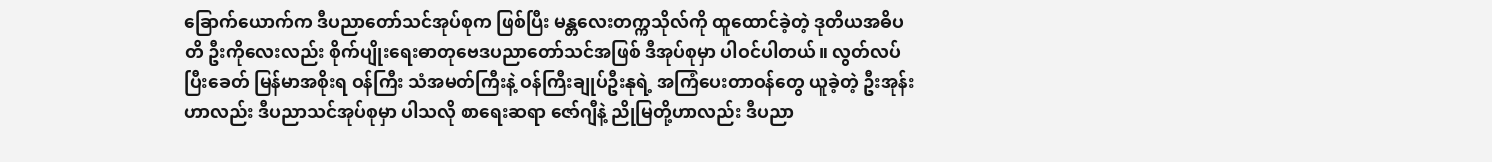ခြောက်ယောက်က ဒီပညာတော်သင်အုပ်စုက ဖြစ်ပြီး မန္တလေးတက္ကသိုလ်ကို ထူထောင်ခဲ့တဲ့ ဒုတိယအဓိပတိ ဦးကိုလေးလည်း စိုက်ပျိုးရေးဓာတုဗေဒပညာတော်သင်အဖြစ် ဒီအုပ်စုမှာ ပါဝင်ပါတယ်။ လွတ်လပ်ပြီးခေတ် မြန်မာအစိုးရ ဝန်ကြီး သံအမတ်ကြီးနဲ့ ဝန်ကြီးချုပ်ဦးနုရဲ့ အကြံပေးတာဝန်တွေ ယူခဲ့တဲ့ ဦးအုန်းဟာလည်း ဒီပညာသင်အုပ်စုမှာ ပါသလို စာရေးဆရာ ဇော်ဂျီနဲ့ ညိုမြတို့ဟာလည်း ဒီပညာ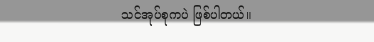သင်အုပ်စုကပဲ ဖြစ်ပါတယ်။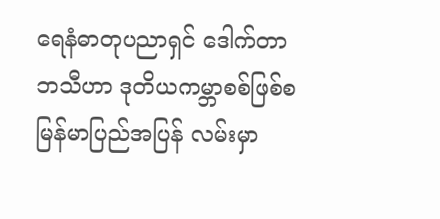ရေနံဓာတုပညာရှင် ဒေါက်တာဘသီဟာ ဒုတိယကမ္ဘာစစ်ဖြစ်စ မြန်မာပြည်အပြန် လမ်းမှာ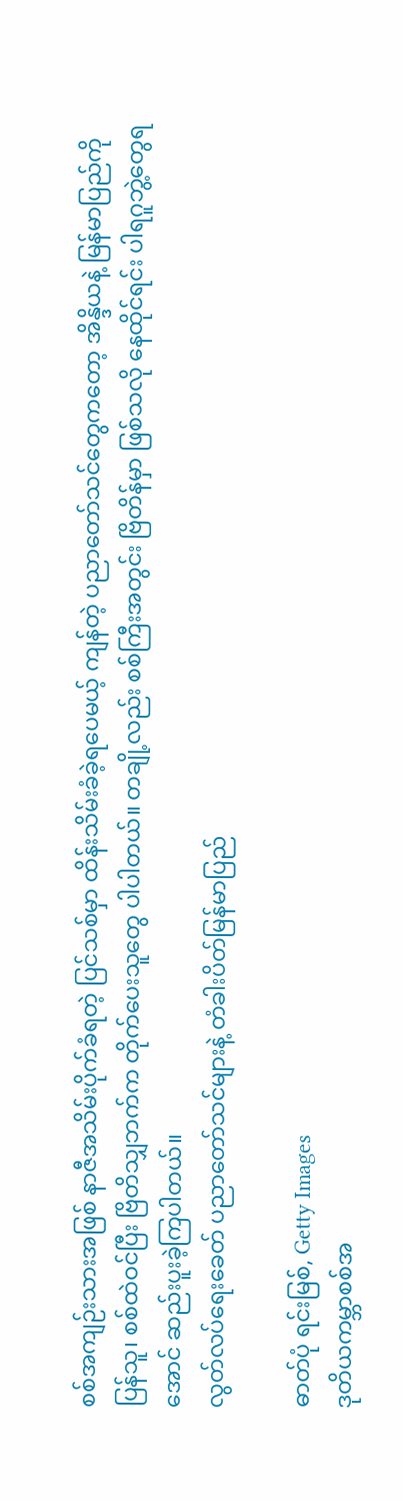စစ်အကျဉ်းသားအဖြစ် နာဇီအသိမ်းပိုက်ခံရတဲ့ ပြင်သစ်မှာ ထိန်းသိမ်းခံခဲ့ရပေမယ့် ကျန်တဲ့ ပညာတော်သင်တွေကတော့ အိန္ဒိယနဲ့ မြန်မာပြည်ကို ပြန်သူ၊ စစ်ထဲဝင်ပြီး ဗြိတိသျှဘက်က တိုက်ပေးသူတွေ ပါပါတယ်။ တချို့လည်း စစ်ကြီးအတွင်း ဗြိတိန်မှာ ဖြစ်သလို နေထိုင်ရင်း ပါရဂူဘွဲ့တွေရအောင် ဆည်းပူးခဲ့ကြပါတယ်။
လွတ်လပ်ရေးခေတ် ပညာတော်သင်များနဲ့ တံခါးပိတ်မြန်မာပြည်

ဓာတ်ပုံ ရင်းမြစ်, Getty Images
ဒုတိယကမ္ဘာစစ်အ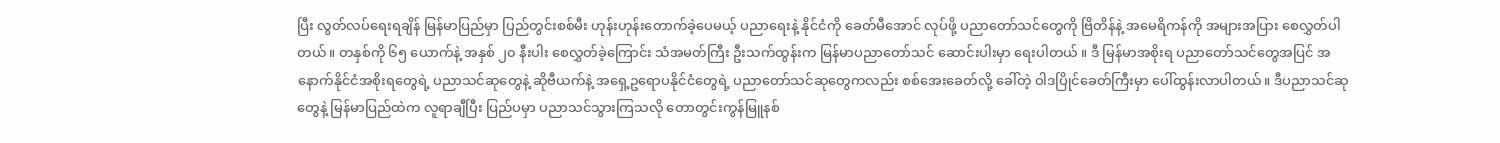ပြီး လွတ်လပ်ရေးရချိန် မြန်မာပြည်မှာ ပြည်တွင်းစစ်မီး ဟုန်းဟုန်းတောက်ခဲ့ပေမယ့် ပညာရေးနဲ့ နိုင်ငံကို ခေတ်မီအောင် လုပ်ဖို့ ပညာတော်သင်တွေကို ဗြိတိန်နဲ့ အမေရိကန်ကို အများအပြား စေလွှတ်ပါတယ်။ တနှစ်ကို ၆၅ ယောက်နဲ့ အနှစ် ၂၀ နီးပါး စေလွှတ်ခဲ့ကြောင်း သံအမတ်ကြီး ဦးသက်ထွန်းက မြန်မာပညာတော်သင် ဆောင်းပါးမှာ ရေးပါတယ် ။ ဒီ မြန်မာအစိုးရ ပညာတော်သင်တွေအပြင် အနောက်နိုင်ငံအစိုးရတွေရဲ့ ပညာသင်ဆုတွေနဲ့ ဆိုဗီယက်နဲ့ အရှေ့ဥရောပနိုင်ငံတွေရဲ့ ပညာတော်သင်ဆုတွေကလည်း စစ်အေးခေတ်လို့ ခေါ်တဲ့ ဝါဒပြိုင်ခေတ်ကြီးမှာ ပေါ်ထွန်းလာပါတယ်။ ဒီပညာသင်ဆုတွေနဲ့ မြန်မာပြည်ထဲက လူရာချီပြီး ပြည်ပမှာ ပညာသင်သွားကြသလို တောတွင်းကွန်မြူနစ်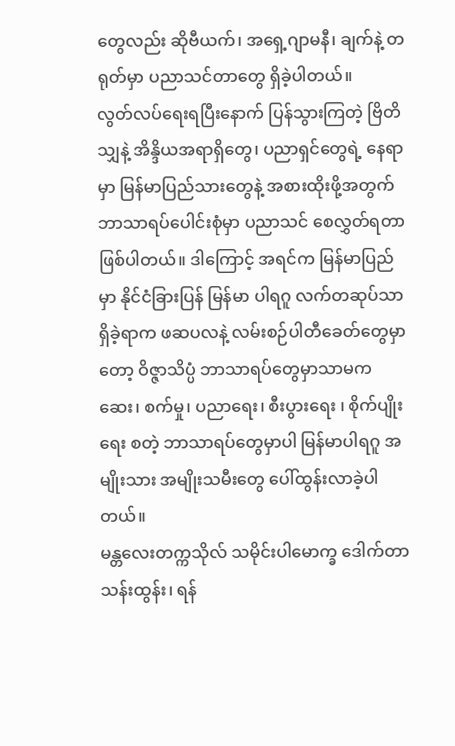တွေလည်း ဆိုဗီယက်၊ အရှေ့ဂျာမနီ၊ ချက်နဲ့ တရုတ်မှာ ပညာသင်တာတွေ ရှိခဲ့ပါတယ်။
လွတ်လပ်ရေးရပြီးနောက် ပြန်သွားကြတဲ့ ဗြိတိသျှနဲ့ အိန္ဒိယအရာရှိတွေ၊ ပညာရှင်တွေရဲ့ နေရာမှာ မြန်မာပြည်သားတွေနဲ့ အစားထိုးဖို့အတွက် ဘာသာရပ်ပေါင်းစုံမှာ ပညာသင် စေလွှတ်ရတာ ဖြစ်ပါတယ်။ ဒါကြောင့် အရင်က မြန်မာပြည်မှာ နိုင်ငံခြားပြန် မြန်မာ ပါရဂူ လက်တဆုပ်သာ ရှိခဲ့ရာက ဖဆပလနဲ့ လမ်းစဉ်ပါတီခေတ်တွေမှာတော့ ဝိဇ္ဇာသိပ္ပံ ဘာသာရပ်တွေမှာသာမက ဆေး၊ စက်မှု၊ ပညာရေး၊ စီးပွားရေး ၊ စိုက်ပျိုးရေး စတဲ့ ဘာသာရပ်တွေမှာပါ မြန်မာပါရဂူ အမျိုးသား အမျိုးသမီးတွေ ပေါ်ထွန်းလာခဲ့ပါတယ်။
မန္တလေးတက္ကသိုလ် သမိုင်းပါမောက္ခ ဒေါက်တာသန်းထွန်း၊ ရန်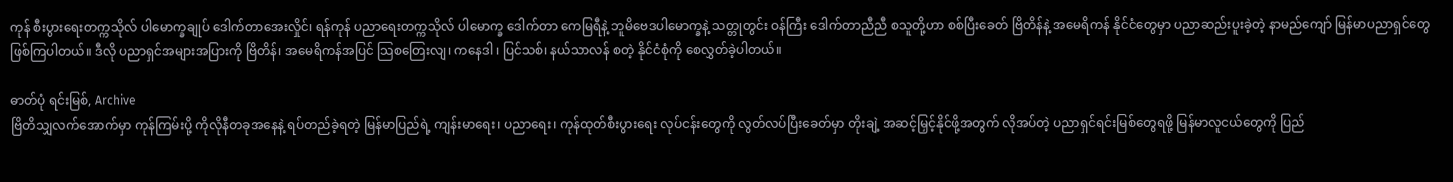ကုန် စီးပွားရေးတက္ကသိုလ် ပါမောက္ခချုပ် ဒေါက်တာအေးလှိုင်၊ ရန်ကုန် ပညာရေးတက္ကသိုလ် ပါမောက္ခ ဒေါက်တာ ကေမြရီနဲ့ ဘူမိဗေဒပါမောက္ခနဲ့ သတ္တုတွင်း ဝန်ကြီး ဒေါက်တာညီညီ စသူတို့ဟာ စစ်ပြီးခေတ် ဗြိတိန်နဲ့ အမေရိကန် နိုင်ငံတွေမှာ ပညာဆည်းပူးခဲ့တဲ့ နာမည်ကျော် မြန်မာပညာရှင်တွေ ဖြစ်ကြပါတယ်။ ဒီလို ပညာရှင်အများအပြားကို ဗြိတိန်၊ အမေရိကန်အပြင် သြစတြေးလျ၊ ကနေဒါ ၊ ပြင်သစ်၊ နယ်သာလန် စတဲ့ နိုင်ငံစုံကို စေလွှတ်ခဲ့ပါတယ်။

ဓာတ်ပုံ ရင်းမြစ်, Archive
ဗြိတိသျှလက်အောက်မှာ ကုန်ကြမ်းပို့ ကိုလိုနီတခုအနေနဲ့ ရပ်တည်ခဲ့ရတဲ့ မြန်မာပြည်ရဲ့ ကျန်းမာရေး၊ ပညာရေး၊ ကုန်ထုတ်စီးပွားရေး လုပ်ငန်းတွေကို လွတ်လပ်ပြီးခေတ်မှာ တိုးချဲ့ အဆင့်မြှင့်နိုင်ဖို့အတွက် လိုအပ်တဲ့ ပညာရှင်ရင်းမြစ်တွေရဖို့ မြန်မာလူငယ်တွေကို ပြည်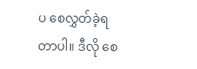ပ စေလွှတ်ခဲ့ရတာပါ။ ဒီလို စေ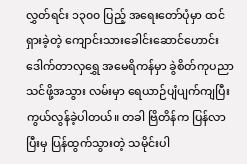လွှတ်ရင်း ၁၃၀၀ ပြည့် အရေးတော်ပုံမှာ ထင်ရှားခဲ့တဲ့ ကျောင်းသားခေါင်းဆောင်ဟောင်း ဒေါက်တာလှရွှေ အမေရိကန်မှာ ခွဲစိတ်ကုပညာသင်ဖို့အသွား လမ်းမှာ ရေယာဉ်ပျံပျက်ကျပြီး ကွယ်လွန်ခဲ့ပါတယ်။ တခါ ဗြိတိန်က ပြန်လာပြီးမှ ပြန်ထွက်သွားတဲ့ သမိုင်းပါ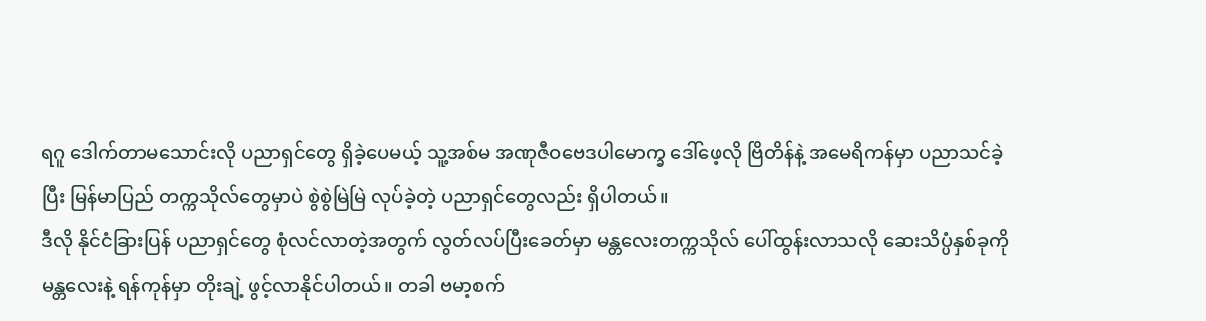ရဂူ ဒေါက်တာမသောင်းလို ပညာရှင်တွေ ရှိခဲ့ပေမယ့် သူ့အစ်မ အဏုဇီဝဗေဒပါမောက္ခ ဒေါ်ဖေ့လို ဗြိတိန်နဲ့ အမေရိကန်မှာ ပညာသင်ခဲ့ပြီး မြန်မာပြည် တက္ကသိုလ်တွေမှာပဲ စွဲစွဲမြဲမြဲ လုပ်ခဲ့တဲ့ ပညာရှင်တွေလည်း ရှိပါတယ်။
ဒီလို နိုင်ငံခြားပြန် ပညာရှင်တွေ စုံလင်လာတဲ့အတွက် လွတ်လပ်ပြီးခေတ်မှာ မန္တလေးတက္ကသိုလ် ပေါ်ထွန်းလာသလို ဆေးသိပ္ပံနှစ်ခုကို မန္တလေးနဲ့ ရန်ကုန်မှာ တိုးချဲ့ ဖွင့်လာနိုင်ပါတယ်။ တခါ ဗမာ့စက်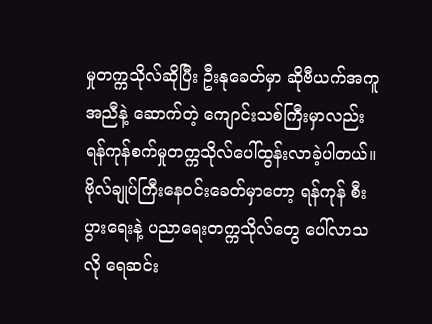မှုတက္ကသိုလ်ဆိုပြီး ဦးနုခေတ်မှာ ဆိုဗီယက်အကူအညီနဲ့ ဆောက်တဲ့ ကျောင်းသစ်ကြီးမှာလည်း ရန်ကုန်စက်မှုတက္ကသိုလ်ပေါ်ထွန်းလာခဲ့ပါတယ်။ ဗိုလ်ချုပ်ကြီးနေဝင်းခေတ်မှာတော့ ရန်ကုန် စီးပွားရေးနဲ့ ပညာရေးတက္ကသိုလ်တွေ ပေါ်လာသလို ရေဆင်း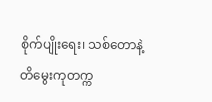စိုက်ပျိုးရေး၊ သစ်တောနဲ့ တိမွေးကုတက္က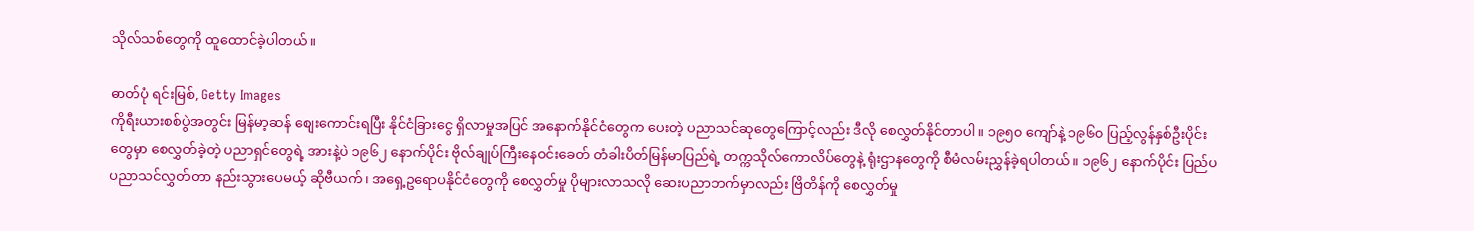သိုလ်သစ်တွေကို ထူထောင်ခဲ့ပါတယ်။

ဓာတ်ပုံ ရင်းမြစ်, Getty Images
ကိုရီးယားစစ်ပွဲအတွင်း မြန်မာ့ဆန် စျေးကောင်းရပြီး နိုင်ငံခြားငွေ ရှိလာမှုအပြင် အနောက်နိုင်ငံတွေက ပေးတဲ့ ပညာသင်ဆုတွေကြောင့်လည်း ဒီလို စေလွှတ်နိုင်တာပါ။ ၁၉၅၀ ကျော်နဲ့ ၁၉၆၀ ပြည့်လွန်နှစ်ဦးပိုင်းတွေမှာ စေလွှတ်ခဲ့တဲ့ ပညာရှင်တွေရဲ့ အားနဲ့ပဲ ၁၉၆၂ နောက်ပိုင်း ဗိုလ်ချုပ်ကြီးနေဝင်းခေတ် တံခါးပိတ်မြန်မာပြည်ရဲ့ တက္ကသိုလ်ကောလိပ်တွေနဲ့ ရုံးဌာနတွေကို စီမံလမ်းညွှန်ခဲ့ရပါတယ်။ ၁၉၆၂ နောက်ပိုင်း ပြည်ပပညာသင်လွှတ်တာ နည်းသွားပေမယ့် ဆိုဗီယက်၊ အရှေ့ဥရောပနိုင်ငံတွေကို စေလွှတ်မှု ပိုများလာသလို ဆေးပညာဘက်မှာလည်း ဗြိတိန်ကို စေလွှတ်မှု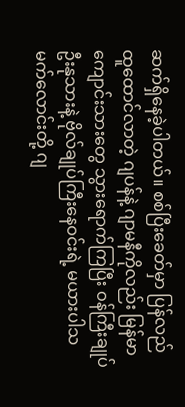ဆက်ရှိနေခဲ့ပါတယ်။ စစ်ပြီးခေတ်မှာ ပြန်လည် ထူထောင်လာတဲ့ ဂျပန်နဲ့ ဂျာမနီကိုလည်း မြန်မာကျောင်းသားတွေ သွားရောက်ကြပြီး ဝန်ကြီးချုပ် ဦးနုသားနဲ့ ဗိုလ်ချုပ်ကြီးနေဝင်းရဲ့ မယားပါသမက်လောင်းတို့ ဂျ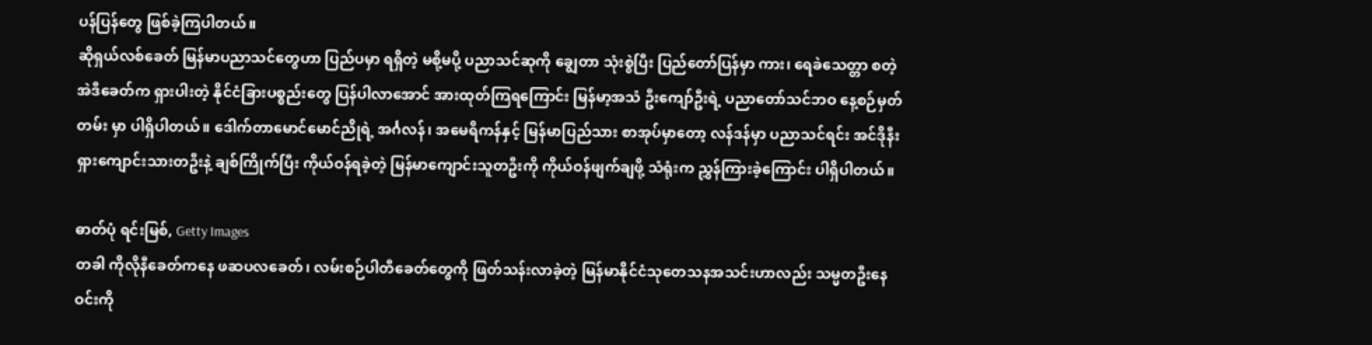ပန်ပြန်တွေ ဖြစ်ခဲ့ကြပါတယ်။
ဆိုရှယ်လစ်ခေတ် မြန်မာပညာသင်တွေဟာ ပြည်ပမှာ ရရှိတဲ့ မစို့မပို့ ပညာသင်ဆုကို ချွေတာ သုံးစွဲပြီး ပြည်တော်ပြန်မှာ ကား၊ ရေခဲသေတ္တာ စတဲ့ အဲဒီခေတ်က ရှားပါးတဲ့ နိုင်ငံခြားပစ္စည်းတွေ ပြန်ပါလာအောင် အားထုတ်ကြရကြောင်း မြန်မာ့အသံ ဦးကျော်ဦးရဲ့ ပညာတော်သင်ဘဝ နေ့စဉ်မှတ်တမ်း မှာ ပါရှိပါတယ်။ ဒေါက်တာမောင်မောင်ညိုရဲ့ အင်္ဂလန်၊ အမေရိကန်နှင့် မြန်မာပြည်သား စာအုပ်မှာတော့ လန်ဒန်မှာ ပညာသင်ရင်း အင်ဒိုနီးရှားကျောင်းသားတဦးနဲ့ ချစ်ကြိုက်ပြီး ကိုယ်ဝန်ရခဲ့တဲ့ မြန်မာကျောင်းသူတဦးကို ကိုယ်ဝန်ဖျက်ချဖို့ သံရုံးက ညွှန်ကြားခဲ့ကြောင်း ပါရှိပါတယ်။

ဓာတ်ပုံ ရင်းမြစ်, Getty Images
တခါ ကိုလိုနီခေတ်ကနေ ဖဆပလခေတ်၊ လမ်းစဉ်ပါတီခေတ်တွေကို ဖြတ်သန်းလာခဲ့တဲ့ မြန်မာနိုင်ငံသုတေသနအသင်းဟာလည်း သမ္မတဦးနေဝင်းကို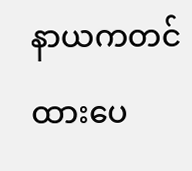နာယကတင်ထားပေ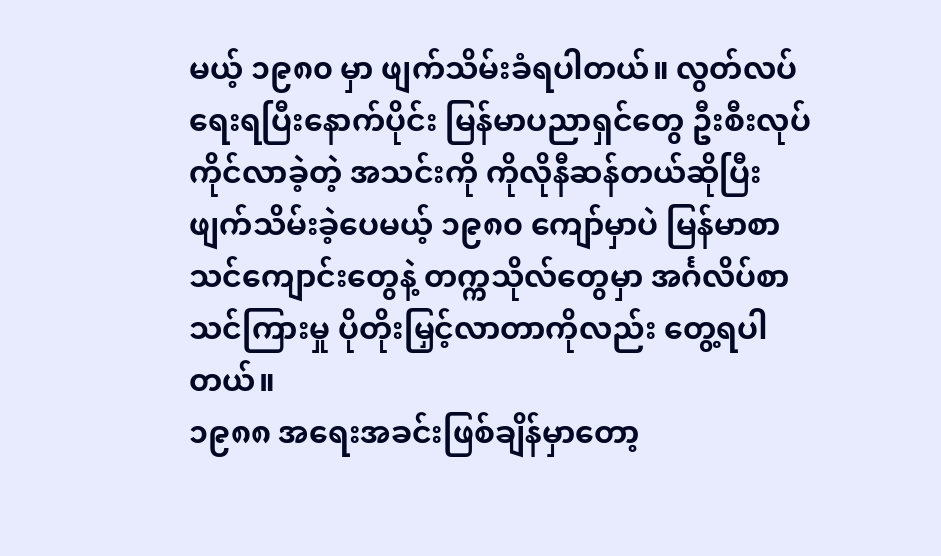မယ့် ၁၉၈၀ မှာ ဖျက်သိမ်းခံရပါတယ်။ လွတ်လပ်ရေးရပြီးနောက်ပိုင်း မြန်မာပညာရှင်တွေ ဦးစီးလုပ်ကိုင်လာခဲ့တဲ့ အသင်းကို ကိုလိုနီဆန်တယ်ဆိုပြီး ဖျက်သိမ်းခဲ့ပေမယ့် ၁၉၈၀ ကျော်မှာပဲ မြန်မာစာသင်ကျောင်းတွေနဲ့ တက္ကသိုလ်တွေမှာ အင်္ဂလိပ်စာသင်ကြားမှု ပိုတိုးမြှင့်လာတာကိုလည်း တွေ့ရပါတယ်။
၁၉၈၈ အရေးအခင်းဖြစ်ချိန်မှာတော့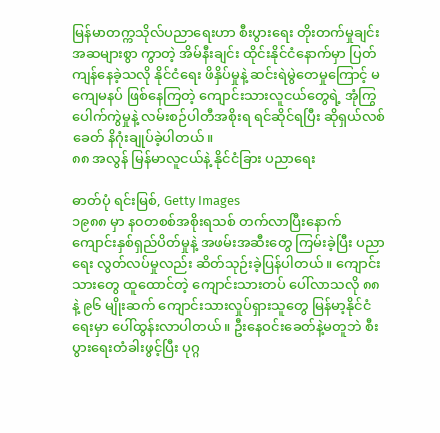မြန်မာတက္ကသိုလ်ပညာရေးဟာ စီးပွားရေး တိုးတက်မှုချင်း အဆများစွာ ကွာတဲ့ အိမ်နီးချင်း ထိုင်းနိုင်ငံနောက်မှာ ပြတ်ကျန်နေခဲ့သလို နိုင်ငံရေး ဖိနှိပ်မှုနဲ့ ဆင်းရဲမွဲတေမှုကြောင့် မကျေမနပ် ဖြစ်နေကြတဲ့ ကျောင်းသားလူငယ်တွေရဲ့ အုံကြွပေါက်ကွဲမှုနဲ့ လမ်းစဉ်ပါတီအစိုးရ ရင်ဆိုင်ရပြီး ဆိုရှယ်လစ်ခေတ် နိဂုံးချုပ်ခဲ့ပါတယ်။
၈၈ အလွန် မြန်မာလူငယ်နဲ့ နိုင်ငံခြား ပညာရေး

ဓာတ်ပုံ ရင်းမြစ်, Getty Images
၁၉၈၈ မှာ န၀တစစ်အစိုးရသစ် တက်လာပြီးနောက် ကျောင်းနှစ်ရှည်ပိတ်မှုနဲ့ အဖမ်းအဆီးတွေ ကြမ်းခဲ့ပြီး ပညာရေး လွတ်လပ်မှုလည်း ဆိတ်သုဉ်းခဲ့ပြန်ပါတယ်။ ကျောင်းသားတွေ ထူထောင်တဲ့ ကျောင်းသားတပ် ပေါ်လာသလို ၈၈ နဲ့ ၉၆ မျိုးဆက် ကျောင်းသားလှုပ်ရှားသူတွေ မြန်မာ့နိုင်ငံရေးမှာ ပေါ်ထွန်းလာပါတယ်။ ဦးနေဝင်းခေတ်နဲ့မတူဘဲ စီးပွားရေးတံခါးဖွင့်ပြီး ပုဂ္ဂ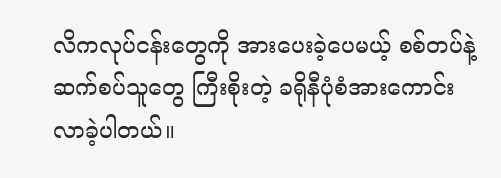လိကလုပ်ငန်းတွေကို အားပေးခဲ့ပေမယ့် စစ်တပ်နဲ့ ဆက်စပ်သူတွေ ကြီးစိုးတဲ့ ခရိုနီပုံစံအားကောင်းလာခဲ့ပါတယ်။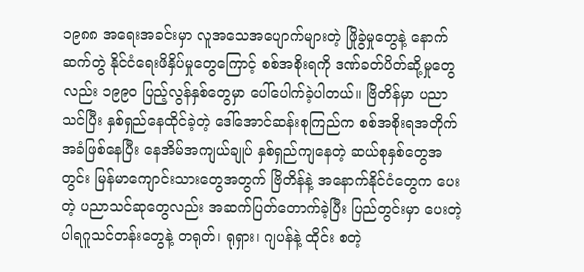၁၉၈၈ အရေးအခင်းမှာ လူအသေအပျောက်များတဲ့ ဖြိုခွဲမှုတွေနဲ့ နောက်ဆက်တွဲ နိုင်ငံရေးဖိနှိပ်မှုတွေကြောင့် စစ်အစိုးရကို ဒဏ်ခတ်ပိတ်ဆို့မှုတွေလည်း ၁၉၉၀ ပြည့်လွန်နှစ်တွေမှာ ပေါ်ပေါက်ခဲ့ပါတယ်။ ဗြိတိန်မှာ ပညာသင်ပြီး နှစ်ရှည်နေထိုင်ခဲ့တဲ့ ဒေါ်အောင်ဆန်းစုကြည်က စစ်အစိုးရအတိုက်အခံဖြစ်နေပြီး နေအိမ်အကျယ်ချုပ် နှစ်ရှည်ကျနေတဲ့ ဆယ်စုနှစ်တွေအတွင်း မြန်မာကျောင်းသားတွေအတွက် ဗြိတိန်နဲ့ အနောက်နိုင်ငံတွေက ပေးတဲ့ ပညာသင်ဆုတွေလည်း အဆက်ပြတ်တောက်ခဲ့ပြီး ပြည်တွင်းမှာ ပေးတဲ့ ပါရဂူသင်တန်းတွေနဲ့ တရုတ်၊ ရုရှား၊ ဂျပန်နဲ့ ထိုင်း စတဲ့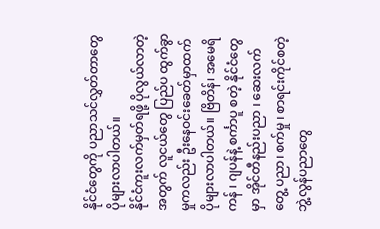နိုင်ငံတွေကို ပညာသင်လွှတ်တာတွေ ပိုများလာပါတယ်။
နိုင်ငံကူးလက်မှတ်ရဖို့ ပိုလွယ်လာတဲ့အတွက် လူငယ်တွေ ပြည်ပ ထွက်ခွာမှုကလည်း ဦးနေဝင်းခေတ်မှာထက် ပိုများလာပါတယ်။ ဗြိတိန်၊ အမေရိကန် ၊ ဂျပန်နဲ့ စင်္ကာပူ စတဲ့ နိုင်ငံတွေမှာ အိုင်တီနည်းပညာ ၊ ဆေးလက်တွေ့ ပညာ၊ စက်မှု ၊ စာရင်းကိုင်စတဲ့ ဘွဲ့လွန်ပညာတွေ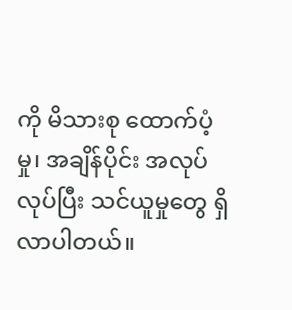ကို မိသားစု ထောက်ပံ့မှု၊ အချိန်ပိုင်း အလုပ်လုပ်ပြီး သင်ယူမှုတွေ ရှိလာပါတယ်။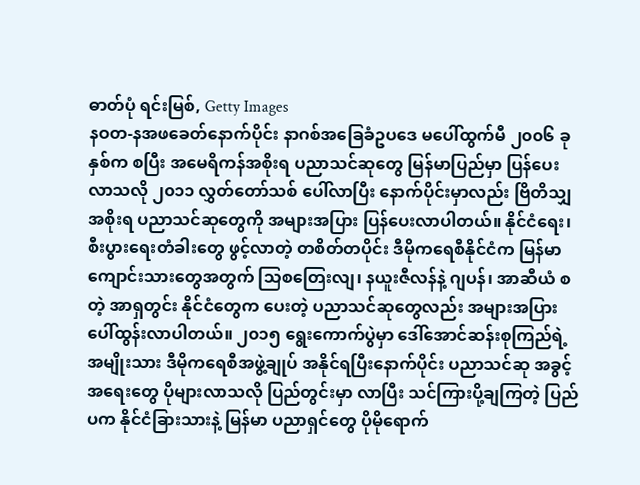ဓာတ်ပုံ ရင်းမြစ်, Getty Images
နဝတ-နအဖခေတ်နောက်ပိုင်း နာဂစ်အခြေခံဥပဒေ မပေါ်ထွက်မီ ၂၀၀၆ ခုနှစ်က စပြီး အမေရိကန်အစိုးရ ပညာသင်ဆုတွေ မြန်မာပြည်မှာ ပြန်ပေးလာသလို ၂၀၁၁ လွှတ်တော်သစ် ပေါ်လာပြီး နောက်ပိုင်းမှာလည်း ဗြိတိသျှ အစိုးရ ပညာသင်ဆုတွေကို အများအပြား ပြန်ပေးလာပါတယ်။ နိုင်ငံရေး၊ စီးပွားရေးတံခါးတွေ ဖွင့်လာတဲ့ တစိတ်တပိုင်း ဒီမိုကရေစီနိုင်ငံက မြန်မာကျောင်းသားတွေအတွက် သြစတြေးလျ၊ နယူးဇီလန်နဲ့ ဂျပန်၊ အာဆီယံ စတဲ့ အာရှတွင်း နိုင်ငံတွေက ပေးတဲ့ ပညာသင်ဆုတွေလည်း အများအပြား ပေါ်ထွန်းလာပါတယ်။ ၂၀၁၅ ရွေးကောက်ပွဲမှာ ဒေါ်အောင်ဆန်းစုကြည်ရဲ့ အမျိုးသား ဒီမိုကရေစီအဖွဲ့ချုပ် အနိုင်ရပြီးနောက်ပိုင်း ပညာသင်ဆု အခွင့်အရေးတွေ ပိုများလာသလို ပြည်တွင်းမှာ လာပြီး သင်ကြားပို့ချကြတဲ့ ပြည်ပက နိုင်ငံခြားသားနဲ့ မြန်မာ ပညာရှင်တွေ ပိုမိုရောက်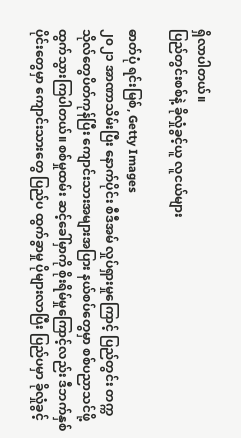ရှိလာပါတယ်။
ပြည်တွင်းစစ်နဲ့ ခိုလှုံခွင့်ယူ လူငယ်များ

ဓာတ်ပုံ ရင်းမြစ်, Getty Images
၂၀၂၁ အာဏာသိမ်းပြီး နောက်ပိုင်း စီဒီအမ် လှုပ်ရှားမှုကြောင့် ပြည်တွင်း တက္ကသိုလ်တွေပိတ်ကုန်ပြီး ကျောင်းသားအများအပြား နယ်စပ်တွေမှာ စစ်ပညာသင်ဖို့ ထွက်သွားကြပါတယ်။ စစ်မှုထမ်း ဆင့်ခေါ်မှာကို စိုးရိမ်မှုကြောင့်လည်း ဒီဘက်နှစ်ပိုင်းတွေမှာ ကျောင်းသားတွေ ပြည်ပ ထွက်ခွာမှု ပိုများလာပြီး ပြည်ပမှာ ခိုလှုံခွင့်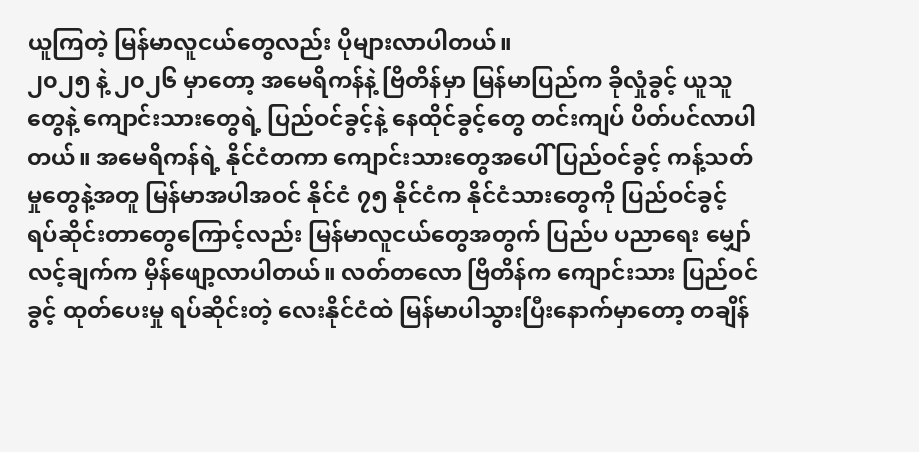ယူကြတဲ့ မြန်မာလူငယ်တွေလည်း ပိုများလာပါတယ်။
၂၀၂၅ နဲ့ ၂၀၂၆ မှာတော့ အမေရိကန်နဲ့ ဗြိတိန်မှာ မြန်မာပြည်က ခိုလှုံခွင့် ယူသူတွေနဲ့ ကျောင်းသားတွေရဲ့ ပြည်ဝင်ခွင့်နဲ့ နေထိုင်ခွင့်တွေ တင်းကျပ် ပိတ်ပင်လာပါတယ်။ အမေရိကန်ရဲ့ နိုင်ငံတကာ ကျောင်းသားတွေအပေါ် ပြည်ဝင်ခွင့် ကန့်သတ်မှုတွေနဲ့အတူ မြန်မာအပါအဝင် နိုင်ငံ ၇၅ နိုင်ငံက နိုင်ငံသားတွေကို ပြည်ဝင်ခွင့် ရပ်ဆိုင်းတာတွေကြောင့်လည်း မြန်မာလူငယ်တွေအတွက် ပြည်ပ ပညာရေး မျှော်လင့်ချက်က မှိန်ဖျော့လာပါတယ်။ လတ်တလော ဗြိတိန်က ကျောင်းသား ပြည်ဝင်ခွင့် ထုတ်ပေးမှု ရပ်ဆိုင်းတဲ့ လေးနိုင်ငံထဲ မြန်မာပါသွားပြီးနောက်မှာတော့ တချိန်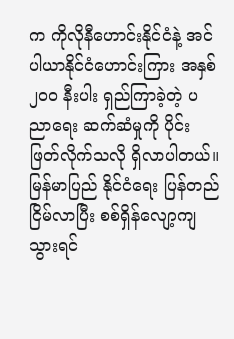က ကိုလိုနီဟောင်းနိုင်ငံနဲ့ အင်ပါယာနိုင်ငံဟောင်းကြား အနှစ် ၂၀၀ နီးပါး ရှည်ကြာခဲ့တဲ့ ပညာရေး ဆက်ဆံမှုကို ပိုင်းဖြတ်လိုက်သလို ရှိလာပါတယ်။
မြန်မာပြည် နိုင်ငံရေး ပြန်တည်ငြိမ်လာပြီး စစ်ရှိန်လျော့ကျသွားရင်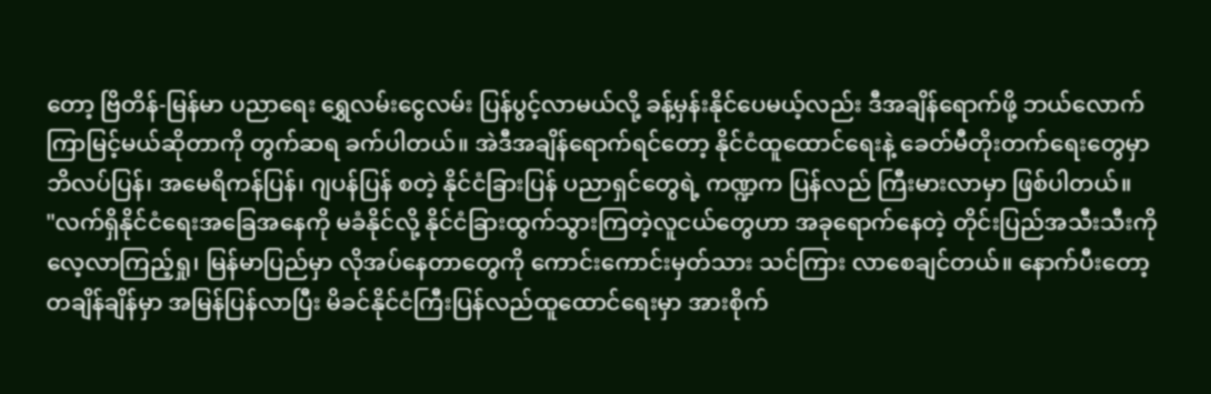တော့ ဗြိတိန်-မြန်မာ ပညာရေး ရွှေလမ်းငွေလမ်း ပြန်ပွင့်လာမယ်လို့ ခန့်မှန်းနိုင်ပေမယ့်လည်း ဒီအချိန်ရောက်ဖို့ ဘယ်လောက်ကြာမြင့်မယ်ဆိုတာကို တွက်ဆရ ခက်ပါတယ်။ အဲဒီအချိန်ရောက်ရင်တော့ နိုင်ငံထူထောင်ရေးနဲ့ ခေတ်မီတိုးတက်ရေးတွေမှာ ဘိလပ်ပြန်၊ အမေရိကန်ပြန်၊ ဂျပန်ပြန် စတဲ့ နိုင်ငံခြားပြန် ပညာရှင်တွေရဲ့ ကဏ္ဍက ပြန်လည် ကြီးမားလာမှာ ဖြစ်ပါတယ်။
"လက်ရှိနိုင်ငံရေးအခြေအနေကို မခံနိုင်လို့ နိုင်ငံခြားထွက်သွားကြတဲ့လူငယ်တွေဟာ အခုရောက်နေတဲ့ တိုင်းပြည်အသီးသီးကို လေ့လာကြည့်ရှု၊ မြန်မာပြည်မှာ လိုအပ်နေတာတွေကို ကောင်းကောင်းမှတ်သား သင်ကြား လာစေချင်တယ်။ နောက်ပီးတော့ တချိန်ချိန်မှာ အမြန်ပြန်လာပြီး မိခင်နိုင်ငံကြီးပြန်လည်ထူထောင်ရေးမှာ အားစိုက်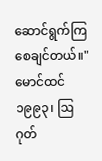ဆောင်ရွက်ကြစေချင်တယ်။"
မောင်ထင် ၁၉၉၃၊ ဩဂုတ်